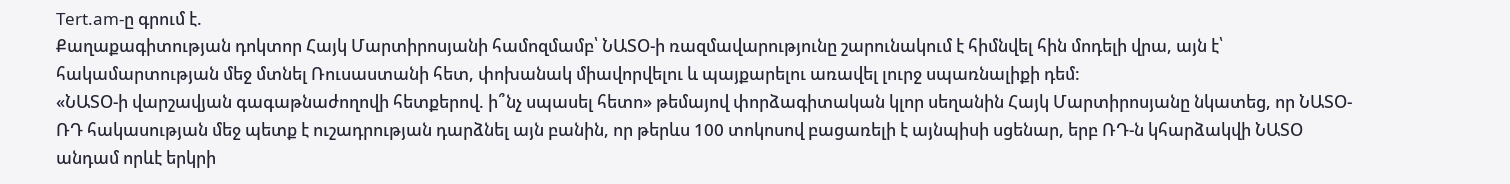Tert.am-ը գրում է.
Քաղաքագիտության դոկտոր Հայկ Մարտիրոսյանի համոզմամբ՝ ՆԱՏՕ-ի ռազմավարությունը շարունակում է հիմնվել հին մոդելի վրա, այն է՝ հակամարտության մեջ մտնել Ռուսաստանի հետ, փոխանակ միավորվելու և պայքարելու առավել լուրջ սպառնալիքի դեմ:
«ՆԱՏՕ-ի վարշավյան գագաթնաժողովի հետքերով. ի՞նչ սպասել հետո» թեմայով փորձագիտական կլոր սեղանին Հայկ Մարտիրոսյանը նկատեց, որ ՆԱՏՕ- ՌԴ հակասության մեջ պետք է ուշադրության դարձնել այն բանին, որ թերևս 100 տոկոսով բացառելի է այնպիսի սցենար, երբ ՌԴ-ն կհարձակվի ՆԱՏՕ անդամ որևէ երկրի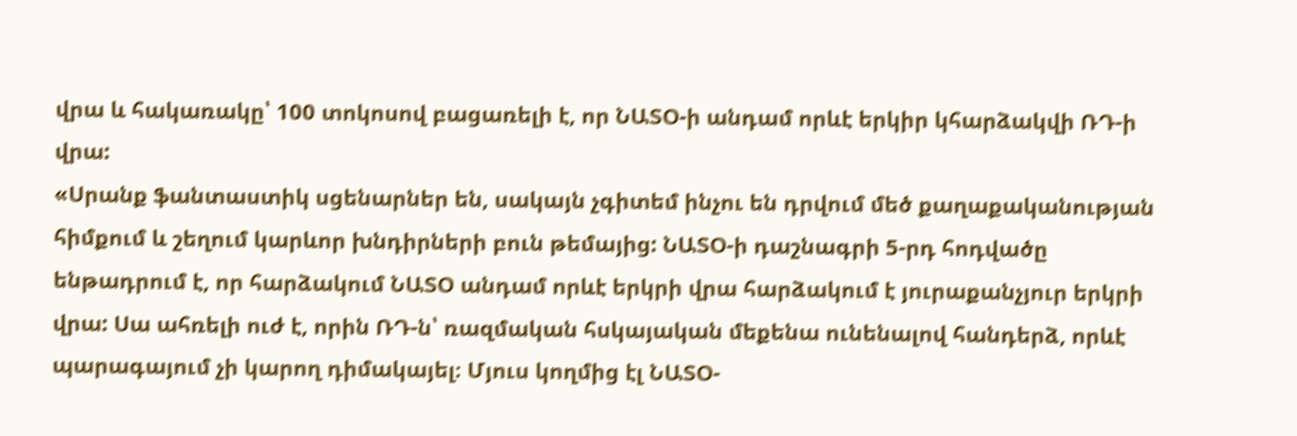վրա և հակառակը՝ 100 տոկոսով բացառելի է, որ ՆԱՏՕ-ի անդամ որևէ երկիր կհարձակվի ՌԴ-ի վրա:
«Սրանք ֆանտաստիկ սցենարներ են, սակայն չգիտեմ ինչու են դրվում մեծ քաղաքականության հիմքում և շեղում կարևոր խնդիրների բուն թեմայից: ՆԱՏՕ-ի դաշնագրի 5-րդ հոդվածը ենթադրում է, որ հարձակում ՆԱՏՕ անդամ որևէ երկրի վրա հարձակում է յուրաքանչյուր երկրի վրա: Սա ահռելի ուժ է, որին ՌԴ-ն՝ ռազմական հսկայական մեքենա ունենալով հանդերձ, որևէ պարագայում չի կարող դիմակայել։ Մյուս կողմից էլ ՆԱՏՕ-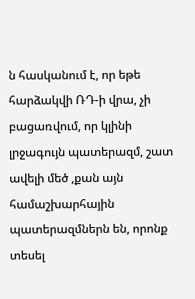ն հասկանում է, որ եթե հարձակվի ՌԴ-ի վրա, չի բացառվում, որ կլինի լրջագույն պատերազմ, շատ ավելի մեծ ,քան այն համաշխարհային պատերազմներն են, որոնք տեսել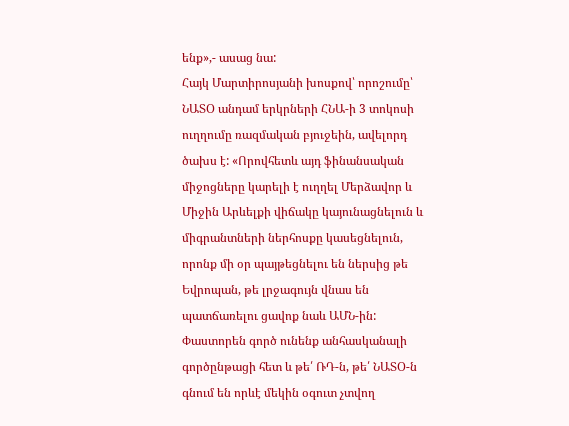ենք»,- ասաց նա:
Հայկ Մարտիրոսյանի խոսքով՝ որոշումը՝ ՆԱՏՕ անդամ երկրների ՀՆԱ-ի 3 տոկոսի ուղղումը ռազմական բյուջեին, ավելորդ ծախս է: «Որովհետև այդ ֆինանսական միջոցները կարելի է ուղղել Մերձավոր և Միջին Արևելքի վիճակը կայունացնելուն և միգրանտների ներհոսքը կասեցնելուն, որոնք մի օր պայթեցնելու են ներսից թե Եվրոպան, թե լրջագույն վնաս են պատճառելու ցավոք նաև ԱՄՆ-ին: Փաստորեն գործ ունենք անհասկանալի գործընթացի հետ և թե՛ ՌԴ-ն, թե՛ ՆԱՏՕ-ն գնում են որևէ մեկին օգուտ չտվող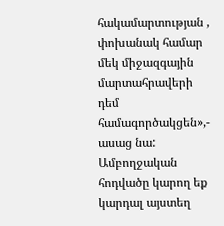հակամարտության , փոխանակ համար մեկ միջազգային մարտահրավերի դեմ համագործակցեն»,- ասաց նա:
Ամբողջական հոդվածը կարող եք կարդալ այստեղ